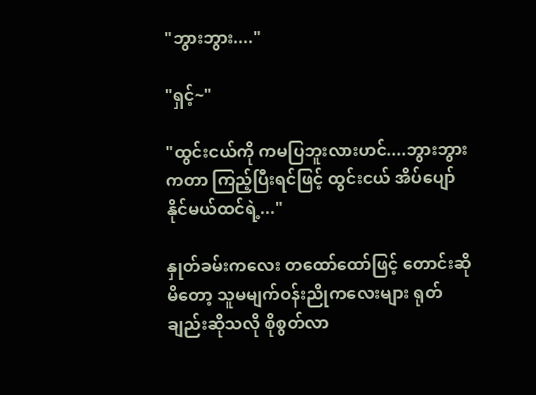"ဘွားဘွား...."

"ရှင့်~"

"ထွင်းငယ်ကို ကမပြဘူးလားဟင်....ဘွားဘွား ကတာ ကြည့်ပြီးရင်ဖြင့် ထွင်းငယ် အိပ်ပျော်နိုင်မယ်ထင်ရဲ့..."

နှုတ်ခမ်းကလေး တထော်ထော်ဖြင့် တောင်းဆိုမိတော့ သူမမျက်ဝန်းညိုကလေးများ ရုတ်ချည်းဆိုသလို စိုစွတ်လာ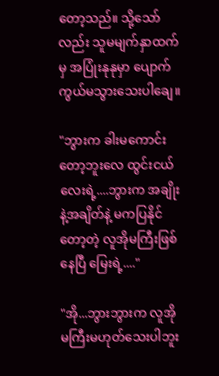တော့သည်။ သို့သော်လည်း သူမမျက်နှာထက်မှ အပြုံးနုနုမှာ ပျောက်ကွယ်မသွားသေးပါချေ။

"ဘွားက ခါးမကောင်းတော့ဘူးလေ ထွင်းငယ်လေးရဲ့....ဘွားက အချိုးနဲ့အချိတ်နဲ့ မကပြနိုင်တော့တဲ့ လူအိုမကြီးဖြစ်နေပြီ မြေးရဲ့...."

"အို...ဘွားဘွားက လူအိုမကြီးမဟုတ်သေးပါဘူး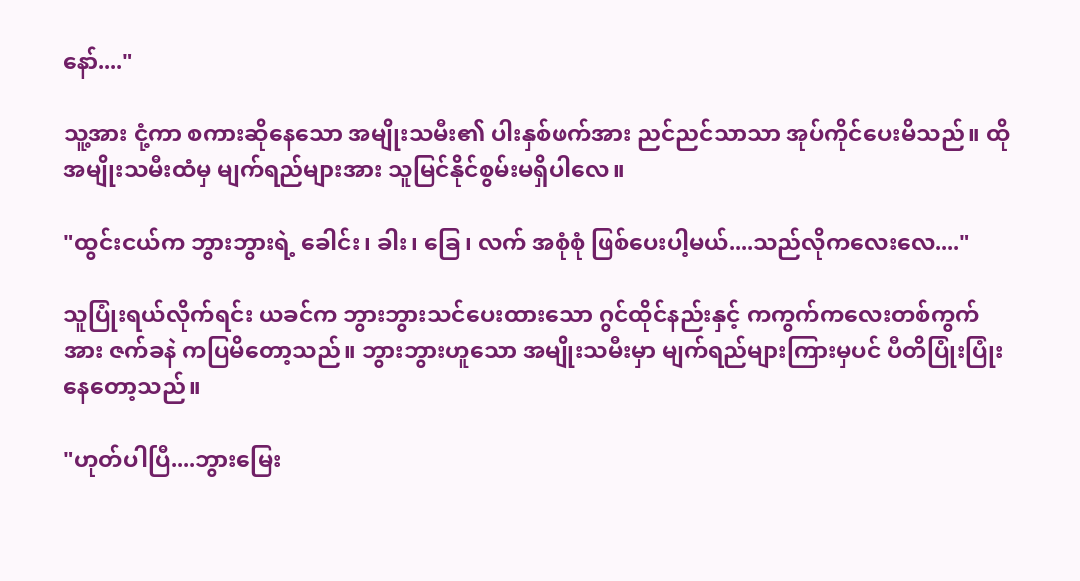နော်...."

သူ့အား ငုံ့ကာ စကားဆိုနေသော အမျိုးသမီး၏ ပါးနှစ်ဖက်အား ညင်ညင်သာသာ အုပ်ကိုင်ပေးမိသည်။ ထိုအမျိုးသမီးထံမှ မျက်ရည်များအား သူမြင်နိုင်စွမ်းမရှိပါလေ။

"ထွင်းငယ်က ဘွားဘွားရဲ့ ခေါင်း၊ ခါး၊ ခြေ၊ လက် အစုံစုံ ဖြစ်ပေးပါ့မယ်....သည်လိုကလေးလေ...."

သူပြုံးရယ်လိုက်ရင်း ယခင်က ဘွားဘွားသင်ပေးထားသော ဂွင်ထိုင်နည်းနှင့် ကကွက်ကလေးတစ်ကွက်အား ဇက်ခနဲ ကပြမိတော့သည်။ ဘွားဘွားဟူသော အမျိုးသမီးမှာ မျက်ရည်များကြားမှပင် ပီတိပြုံးပြုံးနေတော့သည်။

"ဟုတ်ပါပြီ....ဘွားမြေး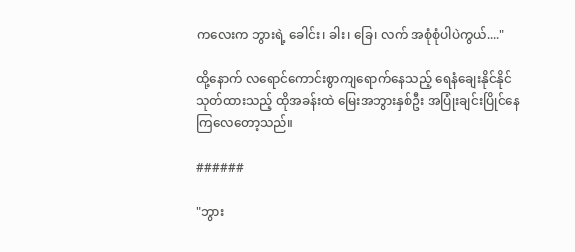ကလေးက ဘွားရဲ့ ခေါင်း၊ ခါး၊ ခြေ၊ လက် အစုံစုံပါပဲကွယ်...."

ထို့နောက် လရောင်ကောင်းစွာကျရောက်နေသည့် ရေနံချေးနိုင်နိုင်သုတ်ထားသည့် ထိုအခန်းထဲ မြေးအဘွားနှစ်ဦး အပြုံးချင်းပြိုင်နေကြလေတော့သည်။

######

"ဘွား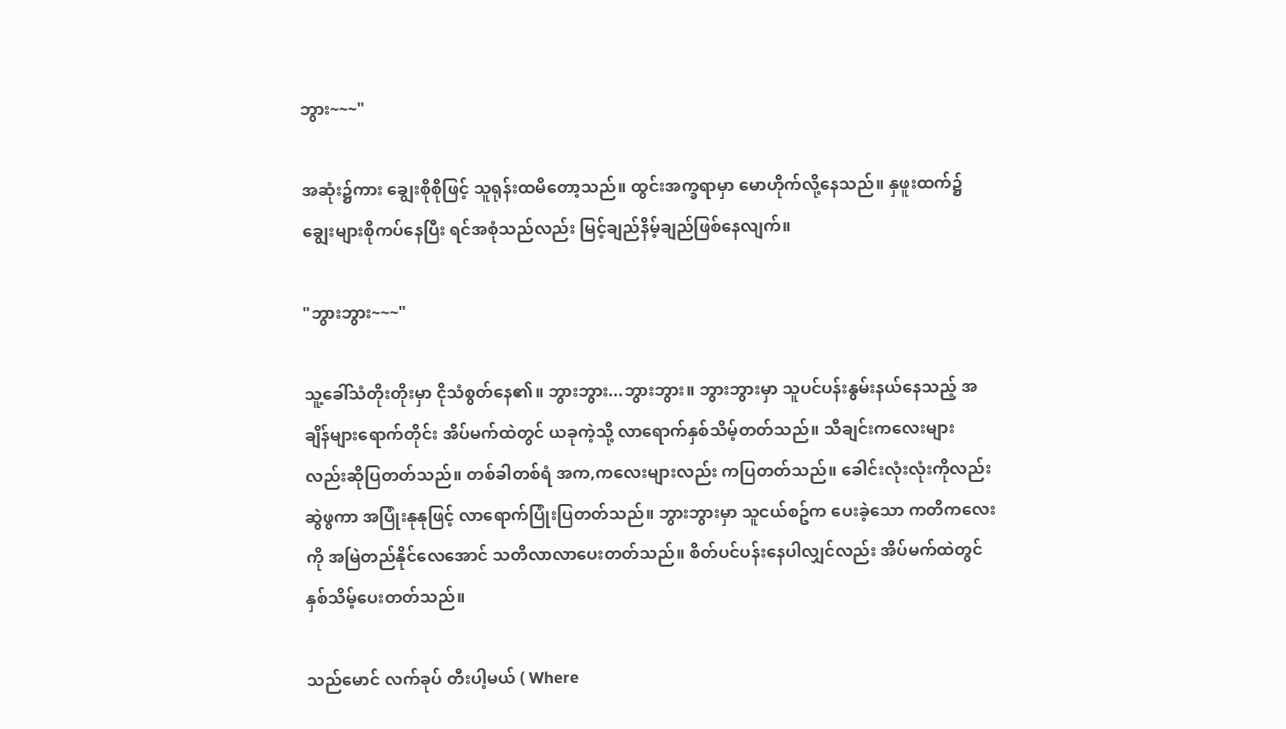ဘွား~~~"

အဆုံး၌ကား ချွေးစိုစိုဖြင့် သူရုန်းထမိတော့သည်။ ထွင်းအက္ခရာမှာ မောဟိုက်လို့နေသည်။ နှဖူးထက်၌ ချွေးများစိုကပ်နေပြီး ရင်အစုံသည်လည်း မြင့်ချည်နိမ့်ချည်ဖြစ်နေလျက်။

"ဘွားဘွား~~~"

သူ့ခေါ်သံတိုးတိုးမှာ ငိုသံစွတ်နေ၏။ ဘွားဘွား...ဘွားဘွား။ ဘွားဘွားမှာ သူပင်ပန်းနွမ်းနယ်နေသည့် အချိန်များရောက်တိုင်း အိပ်မက်ထဲတွင် ယခုကဲ့သို့ လာရောက်နှစ်သိမ့်တတ်သည်။ သီချင်းကလေးများလည်းဆိုပြတတ်သည်။ တစ်ခါတစ်ရံ အက,ကလေးများလည်း ကပြတတ်သည်။ ခေါင်းလုံးလုံးကိုလည်း ဆွဲဖွကာ အပြုံးနုနုဖြင့် လာရောက်ပြုံးပြတတ်သည်။ ဘွားဘွားမှာ သူငယ်စဥ်က ပေးခဲ့သော ကတိကလေးကို အမြဲတည်နိုင်လေအောင် သတိလာလာပေးတတ်သည်။ စိတ်ပင်ပန်းနေပါလျှင်လည်း အိပ်မက်ထဲတွင် နှစ်သိမ့်ပေးတတ်သည်။

သည်မောင် လက်ခုပ် တီးပါ့မယ် ( Where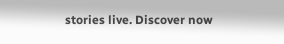stories live. Discover now